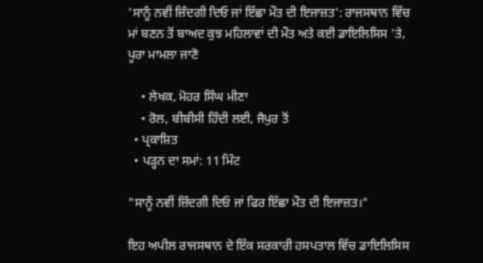'ਸਾਨੂੰ ਨਵੀਂ ਜ਼ਿੰਦਗੀ ਦਿਓ ਜਾਂ ਇੱਛਾ ਮੌਤ ਦੀ ਇਜਾਜ਼ਤ': ਰਾਜਸਥਾਨ ਵਿੱਚ ਮਾਂ ਬਣਨ ਤੋਂ ਬਾਅਦ ਕੁਝ ਮਹਿਲਾਵਾਂ ਦੀ ਮੌਤ ਅਤੇ ਕਈ ਡਾਇਲਿਸਿਸ 'ਤੇ, ਪੂਰਾ ਮਾਮਲਾ ਜਾਣੋ

    • ਲੇਖਕ, ਮੋਹਰ ਸਿੰਘ ਮੀਣਾ
    • ਰੋਲ, ਬੀਬੀਸੀ ਹਿੰਦੀ ਲਈ, ਜੈਪੁਰ ਤੋਂ
  • ਪ੍ਰਕਾਸ਼ਿਤ
  • ਪੜ੍ਹਨ ਦਾ ਸਮਾਂ: 11 ਮਿੰਟ

"ਸਾਨੂੰ ਨਵੀਂ ਜ਼ਿੰਦਗੀ ਦਿਓ ਜਾਂ ਫਿਰ ਇੱਛਾ ਮੌਤ ਦੀ ਇਜਾਜ਼ਤ।"

ਇਹ ਅਪੀਲ ਰਾਜਸਥਾਨ ਦੇ ਇੱਕ ਸਰਕਾਰੀ ਹਸਪਤਾਲ ਵਿੱਚ ਡਾਇਲਿਸਿਸ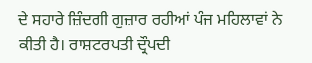ਦੇ ਸਹਾਰੇ ਜ਼ਿੰਦਗੀ ਗੁਜ਼ਾਰ ਰਹੀਆਂ ਪੰਜ ਮਹਿਲਾਵਾਂ ਨੇ ਕੀਤੀ ਹੈ। ਰਾਸ਼ਟਰਪਤੀ ਦ੍ਰੌਪਦੀ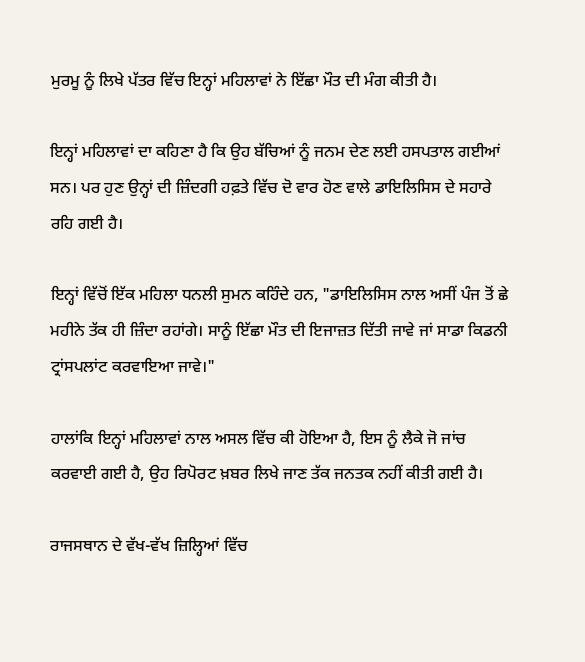ਮੁਰਮੂ ਨੂੰ ਲਿਖੇ ਪੱਤਰ ਵਿੱਚ ਇਨ੍ਹਾਂ ਮਹਿਲਾਵਾਂ ਨੇ ਇੱਛਾ ਮੌਤ ਦੀ ਮੰਗ ਕੀਤੀ ਹੈ।

ਇਨ੍ਹਾਂ ਮਹਿਲਾਵਾਂ ਦਾ ਕਹਿਣਾ ਹੈ ਕਿ ਉਹ ਬੱਚਿਆਂ ਨੂੰ ਜਨਮ ਦੇਣ ਲਈ ਹਸਪਤਾਲ ਗਈਆਂ ਸਨ। ਪਰ ਹੁਣ ਉਨ੍ਹਾਂ ਦੀ ਜ਼ਿੰਦਗੀ ਹਫ਼ਤੇ ਵਿੱਚ ਦੋ ਵਾਰ ਹੋਣ ਵਾਲੇ ਡਾਇਲਿਸਿਸ ਦੇ ਸਹਾਰੇ ਰਹਿ ਗਈ ਹੈ।

ਇਨ੍ਹਾਂ ਵਿੱਚੋਂ ਇੱਕ ਮਹਿਲਾ ਧਨਲੀ ਸੁਮਨ ਕਹਿੰਦੇ ਹਨ, "ਡਾਇਲਿਸਿਸ ਨਾਲ ਅਸੀਂ ਪੰਜ ਤੋਂ ਛੇ ਮਹੀਨੇ ਤੱਕ ਹੀ ਜ਼ਿੰਦਾ ਰਹਾਂਗੇ। ਸਾਨੂੰ ਇੱਛਾ ਮੌਤ ਦੀ ਇਜਾਜ਼ਤ ਦਿੱਤੀ ਜਾਵੇ ਜਾਂ ਸਾਡਾ ਕਿਡਨੀ ਟ੍ਰਾਂਸਪਲਾਂਟ ਕਰਵਾਇਆ ਜਾਵੇ।"

ਹਾਲਾਂਕਿ ਇਨ੍ਹਾਂ ਮਹਿਲਾਵਾਂ ਨਾਲ ਅਸਲ ਵਿੱਚ ਕੀ ਹੋਇਆ ਹੈ, ਇਸ ਨੂੰ ਲੈਕੇ ਜੋ ਜਾਂਚ ਕਰਵਾਈ ਗਈ ਹੈ, ਉਹ ਰਿਪੋਰਟ ਖ਼ਬਰ ਲਿਖੇ ਜਾਣ ਤੱਕ ਜਨਤਕ ਨਹੀਂ ਕੀਤੀ ਗਈ ਹੈ।

ਰਾਜਸਥਾਨ ਦੇ ਵੱਖ-ਵੱਖ ਜ਼ਿਲ੍ਹਿਆਂ ਵਿੱਚ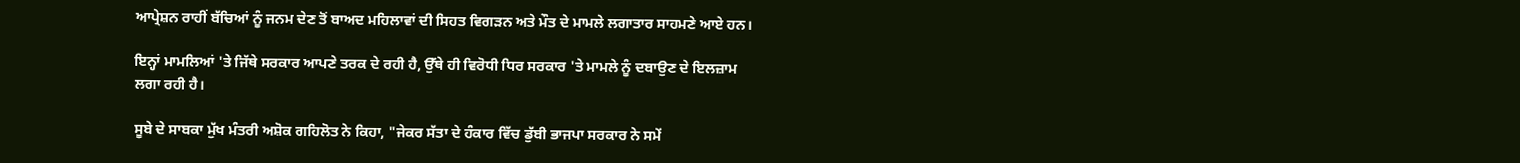ਆਪ੍ਰੇਸ਼ਨ ਰਾਹੀਂ ਬੱਚਿਆਂ ਨੂੰ ਜਨਮ ਦੇਣ ਤੋਂ ਬਾਅਦ ਮਹਿਲਾਵਾਂ ਦੀ ਸਿਹਤ ਵਿਗੜਨ ਅਤੇ ਮੌਤ ਦੇ ਮਾਮਲੇ ਲਗਾਤਾਰ ਸਾਹਮਣੇ ਆਏ ਹਨ।

ਇਨ੍ਹਾਂ ਮਾਮਲਿਆਂ 'ਤੇ ਜਿੱਥੇ ਸਰਕਾਰ ਆਪਣੇ ਤਰਕ ਦੇ ਰਹੀ ਹੈ, ਉੱਥੇ ਹੀ ਵਿਰੋਧੀ ਧਿਰ ਸਰਕਾਰ 'ਤੇ ਮਾਮਲੇ ਨੂੰ ਦਬਾਉਣ ਦੇ ਇਲਜ਼ਾਮ ਲਗਾ ਰਹੀ ਹੈ।

ਸੂਬੇ ਦੇ ਸਾਬਕਾ ਮੁੱਖ ਮੰਤਰੀ ਅਸ਼ੋਕ ਗਹਿਲੋਤ ਨੇ ਕਿਹਾ, "ਜੇਕਰ ਸੱਤਾ ਦੇ ਹੰਕਾਰ ਵਿੱਚ ਡੁੱਬੀ ਭਾਜਪਾ ਸਰਕਾਰ ਨੇ ਸਮੇਂ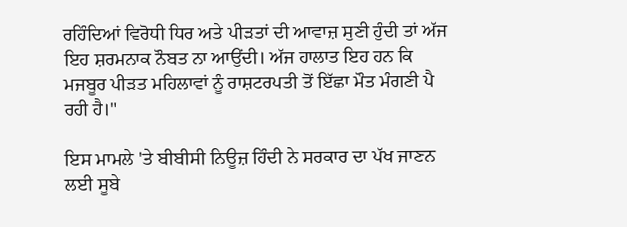ਰਹਿੰਦਿਆਂ ਵਿਰੋਧੀ ਧਿਰ ਅਤੇ ਪੀੜਤਾਂ ਦੀ ਆਵਾਜ਼ ਸੁਣੀ ਹੁੰਦੀ ਤਾਂ ਅੱਜ ਇਹ ਸ਼ਰਮਨਾਕ ਨੌਬਤ ਨਾ ਆਉਂਦੀ। ਅੱਜ ਹਾਲਾਤ ਇਹ ਹਨ ਕਿ ਮਜਬੂਰ ਪੀੜਤ ਮਹਿਲਾਵਾਂ ਨੂੰ ਰਾਸ਼ਟਰਪਤੀ ਤੋਂ ਇੱਛਾ ਮੌਤ ਮੰਗਣੀ ਪੈ ਰਹੀ ਹੈ।"

ਇਸ ਮਾਮਲੇ 'ਤੇ ਬੀਬੀਸੀ ਨਿਊਜ਼ ਹਿੰਦੀ ਨੇ ਸਰਕਾਰ ਦਾ ਪੱਖ ਜਾਣਨ ਲਈ ਸੂਬੇ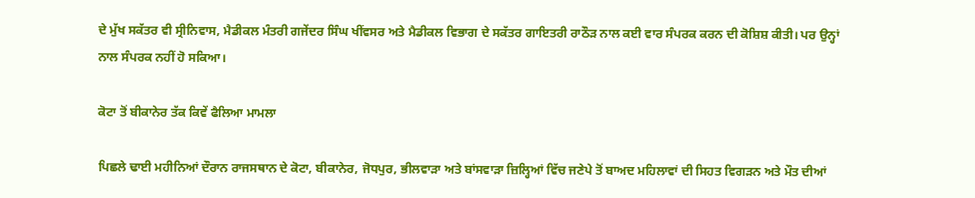ਦੇ ਮੁੱਖ ਸਕੱਤਰ ਵੀ ਸ੍ਰੀਨਿਵਾਸ, ਮੈਡੀਕਲ ਮੰਤਰੀ ਗਜੇਂਦਰ ਸਿੰਘ ਖੀਂਵਸਰ ਅਤੇ ਮੈਡੀਕਲ ਵਿਭਾਗ ਦੇ ਸਕੱਤਰ ਗਾਇਤਰੀ ਰਾਠੌੜ ਨਾਲ ਕਈ ਵਾਰ ਸੰਪਰਕ ਕਰਨ ਦੀ ਕੋਸ਼ਿਸ਼ ਕੀਤੀ। ਪਰ ਉਨ੍ਹਾਂ ਨਾਲ ਸੰਪਰਕ ਨਹੀਂ ਹੋ ਸਕਿਆ।

ਕੋਟਾ ਤੋਂ ਬੀਕਾਨੇਰ ਤੱਕ ਕਿਵੇਂ ਫੈਲਿਆ ਮਾਮਲਾ

ਪਿਛਲੇ ਢਾਈ ਮਹੀਨਿਆਂ ਦੌਰਾਨ ਰਾਜਸਥਾਨ ਦੇ ਕੋਟਾ, ਬੀਕਾਨੇਰ, ਜੋਧਪੁਰ, ਭੀਲਵਾੜਾ ਅਤੇ ਬਾਂਸਵਾੜਾ ਜ਼ਿਲ੍ਹਿਆਂ ਵਿੱਚ ਜਣੇਪੇ ਤੋਂ ਬਾਅਦ ਮਹਿਲਾਵਾਂ ਦੀ ਸਿਹਤ ਵਿਗੜਨ ਅਤੇ ਮੌਤ ਦੀਆਂ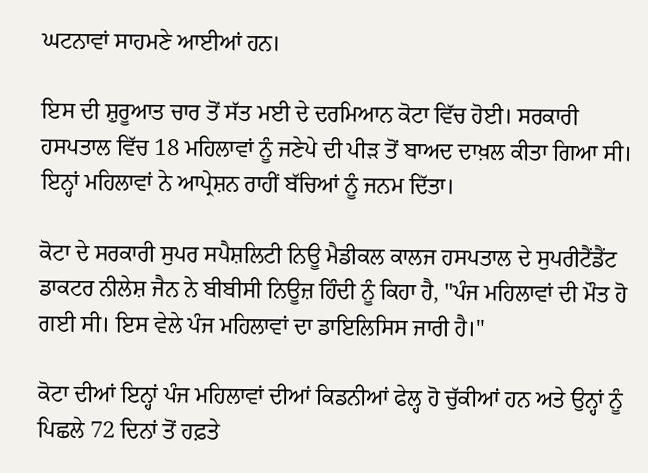ਘਟਨਾਵਾਂ ਸਾਹਮਣੇ ਆਈਆਂ ਹਨ।

ਇਸ ਦੀ ਸ਼ੁਰੂਆਤ ਚਾਰ ਤੋਂ ਸੱਤ ਮਈ ਦੇ ਦਰਮਿਆਨ ਕੋਟਾ ਵਿੱਚ ਹੋਈ। ਸਰਕਾਰੀ ਹਸਪਤਾਲ ਵਿੱਚ 18 ਮਹਿਲਾਵਾਂ ਨੂੰ ਜਣੇਪੇ ਦੀ ਪੀੜ ਤੋਂ ਬਾਅਦ ਦਾਖ਼ਲ ਕੀਤਾ ਗਿਆ ਸੀ। ਇਨ੍ਹਾਂ ਮਹਿਲਾਵਾਂ ਨੇ ਆਪ੍ਰੇਸ਼ਨ ਰਾਹੀਂ ਬੱਚਿਆਂ ਨੂੰ ਜਨਮ ਦਿੱਤਾ।

ਕੋਟਾ ਦੇ ਸਰਕਾਰੀ ਸੁਪਰ ਸਪੈਸ਼ਲਿਟੀ ਨਿਊ ਮੈਡੀਕਲ ਕਾਲਜ ਹਸਪਤਾਲ ਦੇ ਸੁਪਰੀਟੈਂਡੈਂਟ ਡਾਕਟਰ ਨੀਲੇਸ਼ ਜੈਨ ਨੇ ਬੀਬੀਸੀ ਨਿਊਜ਼ ਹਿੰਦੀ ਨੂੰ ਕਿਹਾ ਹੈ, "ਪੰਜ ਮਹਿਲਾਵਾਂ ਦੀ ਮੌਤ ਹੋ ਗਈ ਸੀ। ਇਸ ਵੇਲੇ ਪੰਜ ਮਹਿਲਾਵਾਂ ਦਾ ਡਾਇਲਿਸਿਸ ਜਾਰੀ ਹੈ।"

ਕੋਟਾ ਦੀਆਂ ਇਨ੍ਹਾਂ ਪੰਜ ਮਹਿਲਾਵਾਂ ਦੀਆਂ ਕਿਡਨੀਆਂ ਫੇਲ੍ਹ ਹੋ ਚੁੱਕੀਆਂ ਹਨ ਅਤੇ ਉਨ੍ਹਾਂ ਨੂੰ ਪਿਛਲੇ 72 ਦਿਨਾਂ ਤੋਂ ਹਫ਼ਤੇ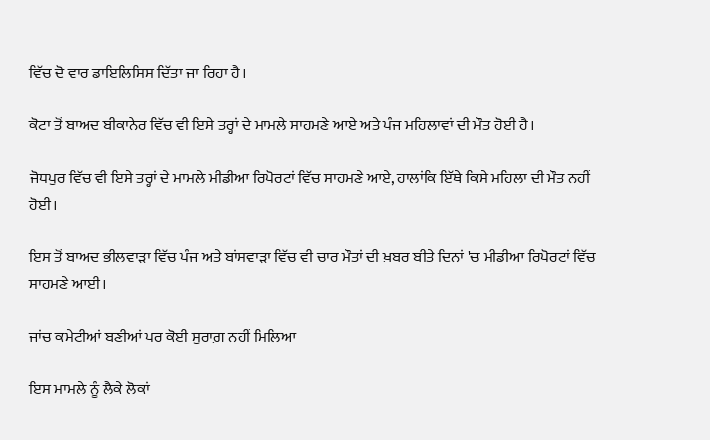ਵਿੱਚ ਦੋ ਵਾਰ ਡਾਇਲਿਸਿਸ ਦਿੱਤਾ ਜਾ ਰਿਹਾ ਹੈ।

ਕੋਟਾ ਤੋਂ ਬਾਅਦ ਬੀਕਾਨੇਰ ਵਿੱਚ ਵੀ ਇਸੇ ਤਰ੍ਹਾਂ ਦੇ ਮਾਮਲੇ ਸਾਹਮਣੇ ਆਏ ਅਤੇ ਪੰਜ ਮਹਿਲਾਵਾਂ ਦੀ ਮੌਤ ਹੋਈ ਹੈ।

ਜੋਧਪੁਰ ਵਿੱਚ ਵੀ ਇਸੇ ਤਰ੍ਹਾਂ ਦੇ ਮਾਮਲੇ ਮੀਡੀਆ ਰਿਪੋਰਟਾਂ ਵਿੱਚ ਸਾਹਮਣੇ ਆਏ, ਹਾਲਾਂਕਿ ਇੱਥੇ ਕਿਸੇ ਮਹਿਲਾ ਦੀ ਮੌਤ ਨਹੀਂ ਹੋਈ।

ਇਸ ਤੋਂ ਬਾਅਦ ਭੀਲਵਾੜਾ ਵਿੱਚ ਪੰਜ ਅਤੇ ਬਾਂਸਵਾੜਾ ਵਿੱਚ ਵੀ ਚਾਰ ਮੌਤਾਂ ਦੀ ਖ਼ਬਰ ਬੀਤੇ ਦਿਨਾਂ 'ਚ ਮੀਡੀਆ ਰਿਪੋਰਟਾਂ ਵਿੱਚ ਸਾਹਮਣੇ ਆਈ।

ਜਾਂਚ ਕਮੇਟੀਆਂ ਬਣੀਆਂ ਪਰ ਕੋਈ ਸੁਰਾਗ਼ ਨਹੀਂ ਮਿਲਿਆ

ਇਸ ਮਾਮਲੇ ਨੂੰ ਲੈਕੇ ਲੋਕਾਂ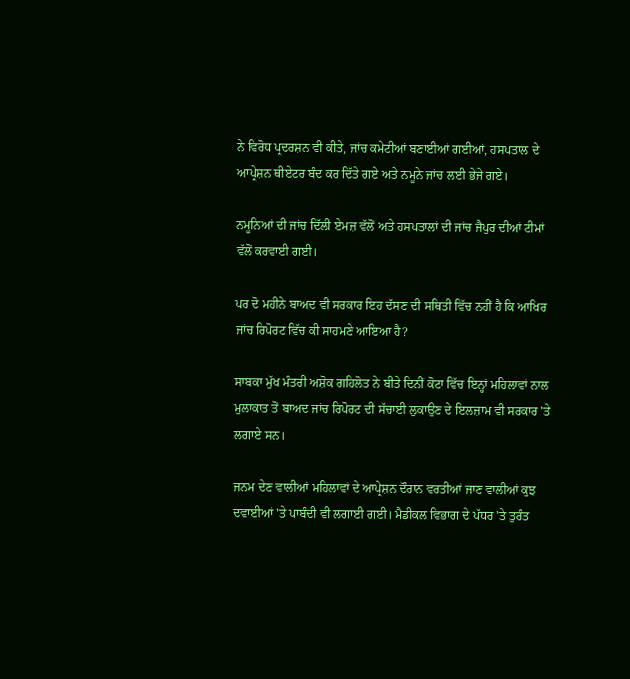ਨੇ ਵਿਰੋਧ ਪ੍ਰਦਰਸ਼ਨ ਵੀ ਕੀਤੇ, ਜਾਂਚ ਕਮੇਟੀਆਂ ਬਣਾਈਆਂ ਗਈਆਂ, ਹਸਪਤਾਲ ਦੇ ਆਪ੍ਰੇਸ਼ਨ ਥੀਏਟਰ ਬੰਦ ਕਰ ਦਿੱਤੇ ਗਏ ਅਤੇ ਨਮੂਨੇ ਜਾਂਚ ਲਈ ਭੇਜੇ ਗਏ।

ਨਮੂਨਿਆਂ ਦੀ ਜਾਂਚ ਦਿੱਲੀ ਏਮਜ਼ ਵੱਲੋਂ ਅਤੇ ਹਸਪਤਾਲਾਂ ਦੀ ਜਾਂਚ ਜੈਪੁਰ ਦੀਆਂ ਟੀਮਾਂ ਵੱਲੋਂ ਕਰਵਾਈ ਗਈ।

ਪਰ ਦੋ ਮਹੀਨੇ ਬਾਅਦ ਵੀ ਸਰਕਾਰ ਇਹ ਦੱਸਣ ਦੀ ਸਥਿਤੀ ਵਿੱਚ ਨਹੀਂ ਹੈ ਕਿ ਆਖਿਰ ਜਾਂਚ ਰਿਪੋਰਟ ਵਿੱਚ ਕੀ ਸਾਹਮਣੇ ਆਇਆ ਹੈ?

ਸਾਬਕਾ ਮੁੱਖ ਮੰਤਰੀ ਅਸ਼ੋਕ ਗਹਿਲੋਤ ਨੇ ਬੀਤੇ ਦਿਨੀਂ ਕੋਟਾ ਵਿੱਚ ਇਨ੍ਹਾਂ ਮਹਿਲਾਵਾਂ ਨਾਲ ਮੁਲਾਕਾਤ ਤੋਂ ਬਾਅਦ ਜਾਂਚ ਰਿਪੋਰਟ ਦੀ ਸੱਚਾਈ ਲੁਕਾਉਣ ਦੇ ਇਲਜ਼ਾਮ ਵੀ ਸਰਕਾਰ 'ਤੇ ਲਗਾਏ ਸਨ।

ਜਨਮ ਦੇਣ ਵਾਲੀਆਂ ਮਹਿਲਾਵਾਂ ਦੇ ਆਪ੍ਰੇਸ਼ਨ ਦੌਰਾਨ ਵਰਤੀਆਂ ਜਾਣ ਵਾਲੀਆਂ ਕੁਝ ਦਵਾਈਆਂ 'ਤੇ ਪਾਬੰਦੀ ਵੀ ਲਗਾਈ ਗਈ। ਮੈਡੀਕਲ ਵਿਭਾਗ ਦੇ ਪੱਧਰ 'ਤੇ ਤੁਰੰਤ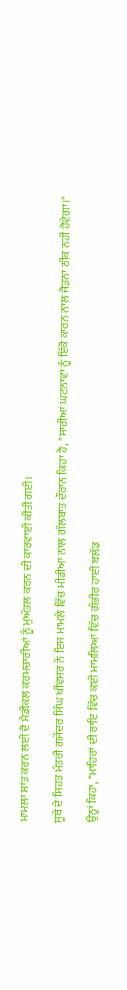ਮਾਮਲਾ ਸ਼ਾਂਤ ਕਰਨ ਲਈ ਦੋ ਮੈਡੀਕਲ ਕਰਮਚਾਰੀਆਂ ਨੂੰ ਮੁਅੱਤਲ ਕਰਨ ਦੀ ਕਾਰਵਾਈ ਕੀਤੀ ਗਈ।

ਸੂਬੇ ਦੇ ਸਿਹਤ ਮੰਤਰੀ ਗਜੇਂਦਰ ਸਿੰਘ ਖੀਂਵਸਰ ਨੇ ਇਸ ਮਾਮਲੇ ਵਿੱਚ ਮੀਡੀਆ ਨਾਲ ਗੱਲਬਾਤ ਦੌਰਾਨ ਕਿਹਾ ਹੈ, "ਸਾਰੀਆਂ ਘਟਨਾਵਾਂ ਨੂੰ ਇੱਕੋ ਕਾਰਨ ਨਾਲ ਜੋੜਨਾ ਠੀਕ ਨਹੀਂ ਹੋਵੇਗਾ।"

ਉਨ੍ਹਾਂ ਕਿਹਾ, "ਮਾਹਿਰਾਂ ਦੀ ਰਾਇ ਵਿੱਚ ਕਈ ਮਾਮਲਿਆਂ ਵਿੱਚ ਗੰਭੀਰ ਹਾਈ ਬਲੱਡ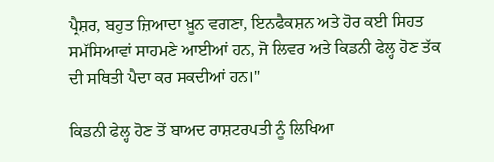ਪ੍ਰੈਸ਼ਰ, ਬਹੁਤ ਜ਼ਿਆਦਾ ਖ਼ੂਨ ਵਗਣਾ, ਇਨਫੈਕਸ਼ਨ ਅਤੇ ਹੋਰ ਕਈ ਸਿਹਤ ਸਮੱਸਿਆਵਾਂ ਸਾਹਮਣੇ ਆਈਆਂ ਹਨ, ਜੋ ਲਿਵਰ ਅਤੇ ਕਿਡਨੀ ਫੇਲ੍ਹ ਹੋਣ ਤੱਕ ਦੀ ਸਥਿਤੀ ਪੈਦਾ ਕਰ ਸਕਦੀਆਂ ਹਨ।"

ਕਿਡਨੀ ਫੇਲ੍ਹ ਹੋਣ ਤੋਂ ਬਾਅਦ ਰਾਸ਼ਟਰਪਤੀ ਨੂੰ ਲਿਖਿਆ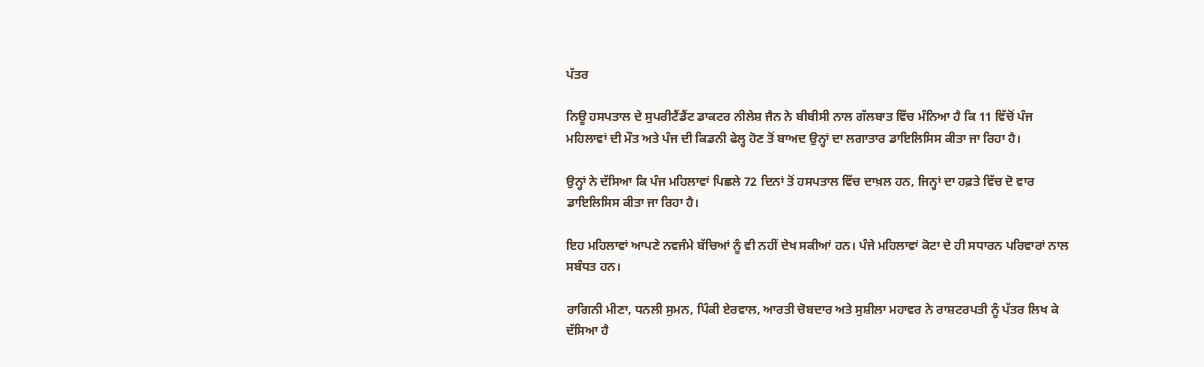ਪੱਤਰ

ਨਿਊ ਹਸਪਤਾਲ ਦੇ ਸੁਪਰੀਟੈਂਡੈਂਟ ਡਾਕਟਰ ਨੀਲੇਸ਼ ਜੈਨ ਨੇ ਬੀਬੀਸੀ ਨਾਲ ਗੱਲਬਾਤ ਵਿੱਚ ਮੰਨਿਆ ਹੈ ਕਿ 11 ਵਿੱਚੋਂ ਪੰਜ ਮਹਿਲਾਵਾਂ ਦੀ ਮੌਤ ਅਤੇ ਪੰਜ ਦੀ ਕਿਡਨੀ ਫੇਲ੍ਹ ਹੋਣ ਤੋਂ ਬਾਅਦ ਉਨ੍ਹਾਂ ਦਾ ਲਗਾਤਾਰ ਡਾਇਲਿਸਿਸ ਕੀਤਾ ਜਾ ਰਿਹਾ ਹੈ।

ਉਨ੍ਹਾਂ ਨੇ ਦੱਸਿਆ ਕਿ ਪੰਜ ਮਹਿਲਾਵਾਂ ਪਿਛਲੇ 72 ਦਿਨਾਂ ਤੋਂ ਹਸਪਤਾਲ ਵਿੱਚ ਦਾਖ਼ਲ ਹਨ, ਜਿਨ੍ਹਾਂ ਦਾ ਹਫ਼ਤੇ ਵਿੱਚ ਦੋ ਵਾਰ ਡਾਇਲਿਸਿਸ ਕੀਤਾ ਜਾ ਰਿਹਾ ਹੈ।

ਇਹ ਮਹਿਲਾਵਾਂ ਆਪਣੇ ਨਵਜੰਮੇ ਬੱਚਿਆਂ ਨੂੰ ਵੀ ਨਹੀਂ ਦੇਖ ਸਕੀਆਂ ਹਨ। ਪੰਜੇ ਮਹਿਲਾਵਾਂ ਕੋਟਾ ਦੇ ਹੀ ਸਧਾਰਨ ਪਰਿਵਾਰਾਂ ਨਾਲ ਸਬੰਧਤ ਹਨ।

ਰਾਗਿਨੀ ਮੀਣਾ, ਧਨਲੀ ਸੁਮਨ, ਪਿੰਕੀ ਏਰਵਾਲ, ਆਰਤੀ ਚੋਬਦਾਰ ਅਤੇ ਸੁਸ਼ੀਲਾ ਮਹਾਵਰ ਨੇ ਰਾਸ਼ਟਰਪਤੀ ਨੂੰ ਪੱਤਰ ਲਿਖ ਕੇ ਦੱਸਿਆ ਹੈ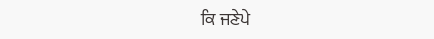ਕਿ ਜਣੇਪੇ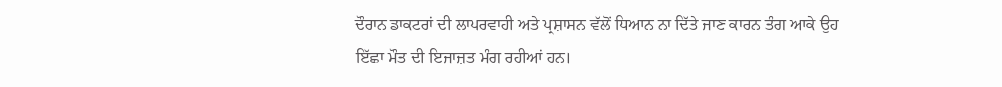ਦੌਰਾਨ ਡਾਕਟਰਾਂ ਦੀ ਲਾਪਰਵਾਹੀ ਅਤੇ ਪ੍ਰਸ਼ਾਸਨ ਵੱਲੋਂ ਧਿਆਨ ਨਾ ਦਿੱਤੇ ਜਾਣ ਕਾਰਨ ਤੰਗ ਆਕੇ ਉਹ ਇੱਛਾ ਮੌਤ ਦੀ ਇਜਾਜ਼ਤ ਮੰਗ ਰਹੀਆਂ ਹਨ।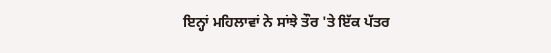ਇਨ੍ਹਾਂ ਮਹਿਲਾਵਾਂ ਨੇ ਸਾਂਝੇ ਤੌਰ 'ਤੇ ਇੱਕ ਪੱਤਰ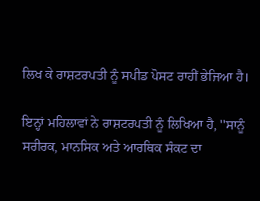ਲਿਖ ਕੇ ਰਾਸ਼ਟਰਪਤੀ ਨੂੰ ਸਪੀਡ ਪੋਸਟ ਰਾਹੀਂ ਭੇਜਿਆ ਹੈ।

ਇਨ੍ਹਾਂ ਮਹਿਲਾਵਾਂ ਨੇ ਰਾਸ਼ਟਰਪਤੀ ਨੂੰ ਲਿਖਿਆ ਹੈ, ''ਸਾਨੂੰ ਸਰੀਰਕ, ਮਾਨਸਿਕ ਅਤੇ ਆਰਥਿਕ ਸੰਕਟ ਦਾ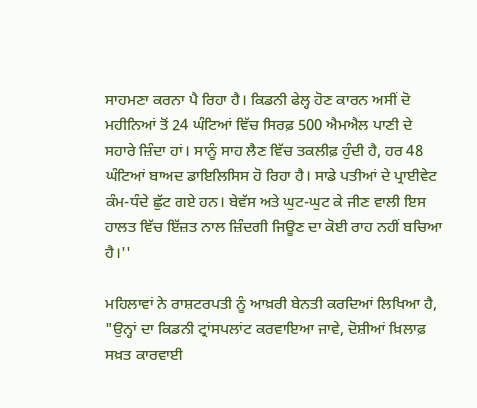ਸਾਹਮਣਾ ਕਰਨਾ ਪੈ ਰਿਹਾ ਹੈ। ਕਿਡਨੀ ਫੇਲ੍ਹ ਹੋਣ ਕਾਰਨ ਅਸੀਂ ਦੋ ਮਹੀਨਿਆਂ ਤੋਂ 24 ਘੰਟਿਆਂ ਵਿੱਚ ਸਿਰਫ਼ 500 ਐਮਐਲ ਪਾਣੀ ਦੇ ਸਹਾਰੇ ਜ਼ਿੰਦਾ ਹਾਂ। ਸਾਨੂੰ ਸਾਹ ਲੈਣ ਵਿੱਚ ਤਕਲੀਫ਼ ਹੁੰਦੀ ਹੈ, ਹਰ 48 ਘੰਟਿਆਂ ਬਾਅਦ ਡਾਇਲਿਸਿਸ ਹੋ ਰਿਹਾ ਹੈ। ਸਾਡੇ ਪਤੀਆਂ ਦੇ ਪ੍ਰਾਈਵੇਟ ਕੰਮ-ਧੰਦੇ ਛੁੱਟ ਗਏ ਹਨ। ਬੇਵੱਸ ਅਤੇ ਘੁਟ-ਘੁਟ ਕੇ ਜੀਣ ਵਾਲੀ ਇਸ ਹਾਲਤ ਵਿੱਚ ਇੱਜ਼ਤ ਨਾਲ ਜ਼ਿੰਦਗੀ ਜਿਊਣ ਦਾ ਕੋਈ ਰਾਹ ਨਹੀਂ ਬਚਿਆ ਹੈ।''

ਮਹਿਲਾਵਾਂ ਨੇ ਰਾਸ਼ਟਰਪਤੀ ਨੂੰ ਆਖ਼ਰੀ ਬੇਨਤੀ ਕਰਦਿਆਂ ਲਿਖਿਆ ਹੈ, "ਉਨ੍ਹਾਂ ਦਾ ਕਿਡਨੀ ਟ੍ਰਾਂਸਪਲਾਂਟ ਕਰਵਾਇਆ ਜਾਵੇ, ਦੋਸ਼ੀਆਂ ਖ਼ਿਲਾਫ਼ ਸਖ਼ਤ ਕਾਰਵਾਈ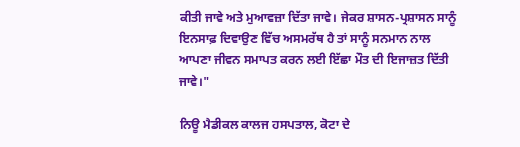ਕੀਤੀ ਜਾਵੇ ਅਤੇ ਮੁਆਵਜ਼ਾ ਦਿੱਤਾ ਜਾਵੇ। ਜੇਕਰ ਸ਼ਾਸਨ-ਪ੍ਰਸ਼ਾਸਨ ਸਾਨੂੰ ਇਨਸਾਫ਼ ਦਿਵਾਉਣ ਵਿੱਚ ਅਸਮਰੱਥ ਹੈ ਤਾਂ ਸਾਨੂੰ ਸਨਮਾਨ ਨਾਲ ਆਪਣਾ ਜੀਵਨ ਸਮਾਪਤ ਕਰਨ ਲਈ ਇੱਛਾ ਮੌਤ ਦੀ ਇਜਾਜ਼ਤ ਦਿੱਤੀ ਜਾਵੇ।"

ਨਿਊ ਮੈਡੀਕਲ ਕਾਲਜ ਹਸਪਤਾਲ, ਕੋਟਾ ਦੇ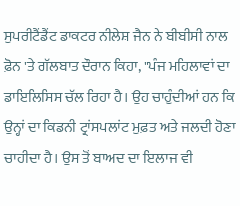ਸੁਪਰੀਟੈਂਡੈਂਟ ਡਾਕਟਰ ਨੀਲੇਸ਼ ਜੈਨ ਨੇ ਬੀਬੀਸੀ ਨਾਲ ਫ਼ੋਨ 'ਤੇ ਗੱਲਬਾਤ ਦੌਰਾਨ ਕਿਹਾ, "ਪੰਜ ਮਹਿਲਾਵਾਂ ਦਾ ਡਾਇਲਿਸਿਸ ਚੱਲ ਰਿਹਾ ਹੈ। ਉਹ ਚਾਹੁੰਦੀਆਂ ਹਨ ਕਿ ਉਨ੍ਹਾਂ ਦਾ ਕਿਡਨੀ ਟ੍ਰਾਂਸਪਲਾਂਟ ਮੁਫ਼ਤ ਅਤੇ ਜਲਦੀ ਹੋਣਾ ਚਾਹੀਦਾ ਹੈ। ਉਸ ਤੋਂ ਬਾਅਦ ਦਾ ਇਲਾਜ ਵੀ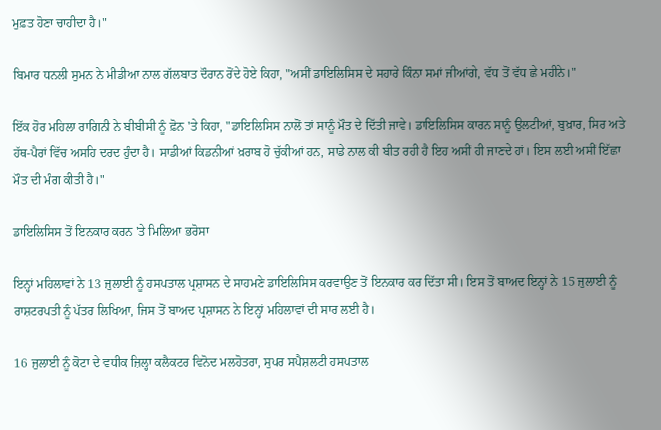ਮੁਫ਼ਤ ਹੋਣਾ ਚਾਹੀਦਾ ਹੈ।"

ਬਿਮਾਰ ਧਨਲੀ ਸੁਮਨ ਨੇ ਮੀਡੀਆ ਨਾਲ ਗੱਲਬਾਤ ਦੌਰਾਨ ਰੋਂਦੇ ਹੋਏ ਕਿਹਾ, "ਅਸੀਂ ਡਾਇਲਿਸਿਸ ਦੇ ਸਹਾਰੇ ਕਿੰਨਾ ਸਮਾਂ ਜੀਆਂਗੇ, ਵੱਧ ਤੋਂ ਵੱਧ ਛੇ ਮਹੀਨੇ।"

ਇੱਕ ਹੋਰ ਮਹਿਲਾ ਰਾਗਿਨੀ ਨੇ ਬੀਬੀਸੀ ਨੂੰ ਫ਼ੋਨ 'ਤੇ ਕਿਹਾ, "ਡਾਇਲਿਸਿਸ ਨਾਲੋਂ ਤਾਂ ਸਾਨੂੰ ਮੌਤ ਦੇ ਦਿੱਤੀ ਜਾਵੇ। ਡਾਇਲਿਸਿਸ ਕਾਰਨ ਸਾਨੂੰ ਉਲਟੀਆਂ, ਬੁਖ਼ਾਰ, ਸਿਰ ਅਤੇ ਹੱਥ-ਪੈਰਾਂ ਵਿੱਚ ਅਸਹਿ ਦਰਦ ਹੁੰਦਾ ਹੈ। ਸਾਡੀਆਂ ਕਿਡਨੀਆਂ ਖ਼ਰਾਬ ਹੋ ਚੁੱਕੀਆਂ ਹਨ, ਸਾਡੇ ਨਾਲ ਕੀ ਬੀਤ ਰਹੀ ਹੈ ਇਹ ਅਸੀਂ ਹੀ ਜਾਣਦੇ ਹਾਂ। ਇਸ ਲਈ ਅਸੀਂ ਇੱਛਾ ਮੌਤ ਦੀ ਮੰਗ ਕੀਤੀ ਹੈ।"

ਡਾਇਲਿਸਿਸ ਤੋਂ ਇਨਕਾਰ ਕਰਨ 'ਤੇ ਮਿਲਿਆ ਭਰੋਸਾ

ਇਨ੍ਹਾਂ ਮਹਿਲਾਵਾਂ ਨੇ 13 ਜੁਲਾਈ ਨੂੰ ਹਸਪਤਾਲ ਪ੍ਰਸ਼ਾਸਨ ਦੇ ਸਾਹਮਣੇ ਡਾਇਲਿਸਿਸ ਕਰਵਾਉਣ ਤੋਂ ਇਨਕਾਰ ਕਰ ਦਿੱਤਾ ਸੀ। ਇਸ ਤੋਂ ਬਾਅਦ ਇਨ੍ਹਾਂ ਨੇ 15 ਜੁਲਾਈ ਨੂੰ ਰਾਸ਼ਟਰਪਤੀ ਨੂੰ ਪੱਤਰ ਲਿਖਿਆ, ਜਿਸ ਤੋਂ ਬਾਅਦ ਪ੍ਰਸ਼ਾਸਨ ਨੇ ਇਨ੍ਹਾਂ ਮਹਿਲਾਵਾਂ ਦੀ ਸਾਰ ਲਈ ਹੈ।

16 ਜੁਲਾਈ ਨੂੰ ਕੋਟਾ ਦੇ ਵਧੀਕ ਜ਼ਿਲ੍ਹਾ ਕਲੈਕਟਰ ਵਿਨੋਦ ਮਲਹੋਤਰਾ, ਸੁਪਰ ਸਪੈਸ਼ਲਟੀ ਹਸਪਤਾਲ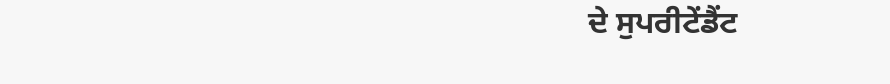ਦੇ ਸੁਪਰੀਟੇਂਡੈਂਟ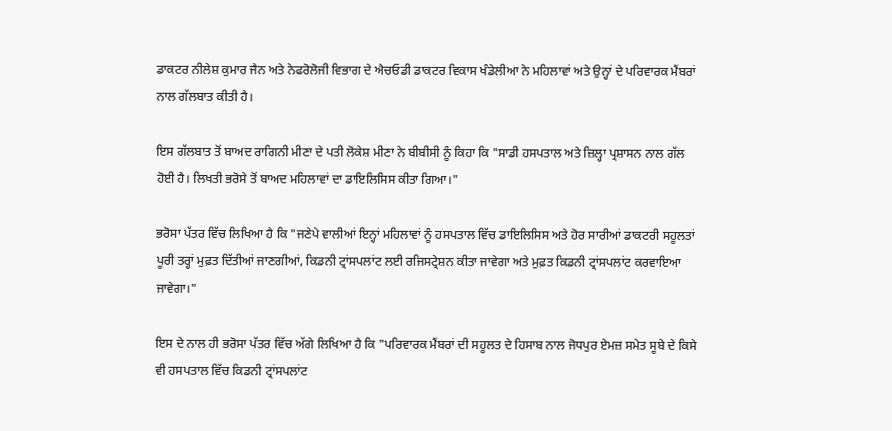ਡਾਕਟਰ ਨੀਲੇਸ਼ ਕੁਮਾਰ ਜੈਨ ਅਤੇ ਨੇਫਰੋਲੋਜੀ ਵਿਭਾਗ ਦੇ ਐਚਓਡੀ ਡਾਕਟਰ ਵਿਕਾਸ ਖੰਡੇਲੀਆ ਨੇ ਮਹਿਲਾਵਾਂ ਅਤੇ ਉਨ੍ਹਾਂ ਦੇ ਪਰਿਵਾਰਕ ਮੈਂਬਰਾਂ ਨਾਲ ਗੱਲਬਾਤ ਕੀਤੀ ਹੈ।

ਇਸ ਗੱਲਬਾਤ ਤੋਂ ਬਾਅਦ ਰਾਗਿਨੀ ਮੀਣਾ ਦੇ ਪਤੀ ਲੋਕੇਸ਼ ਮੀਣਾ ਨੇ ਬੀਬੀਸੀ ਨੂੰ ਕਿਹਾ ਕਿ "ਸਾਡੀ ਹਸਪਤਾਲ ਅਤੇ ਜ਼ਿਲ੍ਹਾ ਪ੍ਰਸ਼ਾਸਨ ਨਾਲ ਗੱਲ ਹੋਈ ਹੈ। ਲਿਖਤੀ ਭਰੋਸੇ ਤੋਂ ਬਾਅਦ ਮਹਿਲਾਵਾਂ ਦਾ ਡਾਇਲਿਸਿਸ ਕੀਤਾ ਗਿਆ।"

ਭਰੋਸਾ ਪੱਤਰ ਵਿੱਚ ਲਿਖਿਆ ਹੈ ਕਿ "ਜਣੇਪੇ ਵਾਲੀਆਂ ਇਨ੍ਹਾਂ ਮਹਿਲਾਵਾਂ ਨੂੰ ਹਸਪਤਾਲ ਵਿੱਚ ਡਾਇਲਿਸਿਸ ਅਤੇ ਹੋਰ ਸਾਰੀਆਂ ਡਾਕਟਰੀ ਸਹੂਲਤਾਂ ਪੂਰੀ ਤਰ੍ਹਾਂ ਮੁਫ਼ਤ ਦਿੱਤੀਆਂ ਜਾਣਗੀਆਂ, ਕਿਡਨੀ ਟ੍ਰਾਂਸਪਲਾਂਟ ਲਈ ਰਜਿਸਟ੍ਰੇਸ਼ਨ ਕੀਤਾ ਜਾਵੇਗਾ ਅਤੇ ਮੁਫ਼ਤ ਕਿਡਨੀ ਟ੍ਰਾਂਸਪਲਾਂਟ ਕਰਵਾਇਆ ਜਾਵੇਗਾ।"

ਇਸ ਦੇ ਨਾਲ ਹੀ ਭਰੋਸਾ ਪੱਤਰ ਵਿੱਚ ਅੱਗੇ ਲਿਖਿਆ ਹੈ ਕਿ "ਪਰਿਵਾਰਕ ਮੈਂਬਰਾਂ ਦੀ ਸਹੂਲਤ ਦੇ ਹਿਸਾਬ ਨਾਲ ਜੋਧਪੁਰ ਏਮਜ਼ ਸਮੇਤ ਸੂਬੇ ਦੇ ਕਿਸੇ ਵੀ ਹਸਪਤਾਲ ਵਿੱਚ ਕਿਡਨੀ ਟ੍ਰਾਂਸਪਲਾਂਟ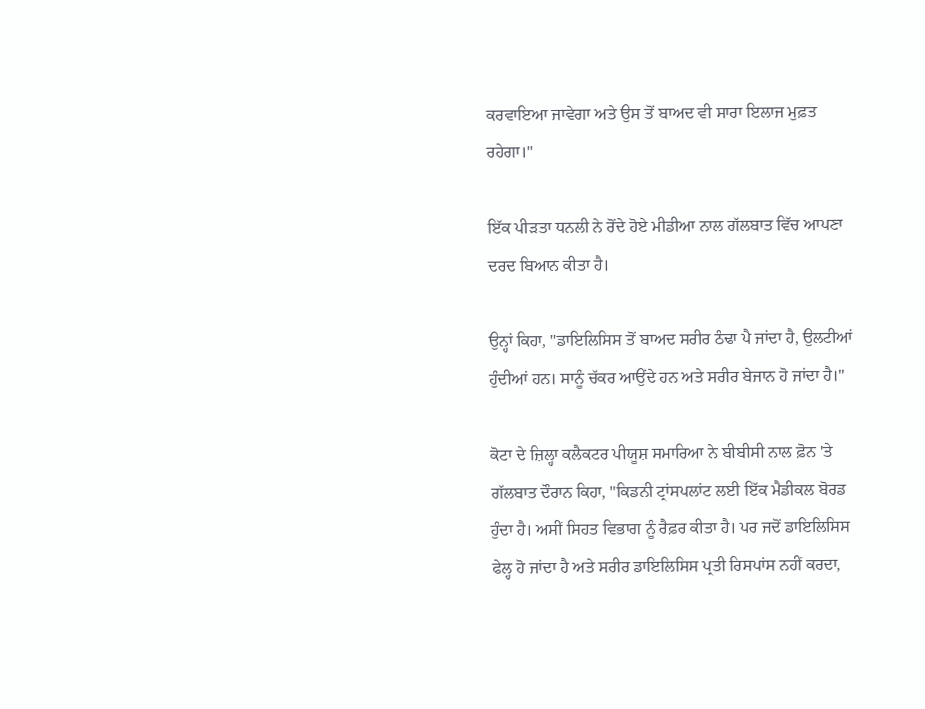ਕਰਵਾਇਆ ਜਾਵੇਗਾ ਅਤੇ ਉਸ ਤੋਂ ਬਾਅਦ ਵੀ ਸਾਰਾ ਇਲਾਜ ਮੁਫ਼ਤ ਰਹੇਗਾ।"

ਇੱਕ ਪੀੜਤਾ ਧਨਲੀ ਨੇ ਰੋਂਦੇ ਹੋਏ ਮੀਡੀਆ ਨਾਲ ਗੱਲਬਾਤ ਵਿੱਚ ਆਪਣਾ ਦਰਦ ਬਿਆਨ ਕੀਤਾ ਹੈ।

ਉਨ੍ਹਾਂ ਕਿਹਾ, "ਡਾਇਲਿਸਿਸ ਤੋਂ ਬਾਅਦ ਸਰੀਰ ਠੰਢਾ ਪੈ ਜਾਂਦਾ ਹੈ, ਉਲਟੀਆਂ ਹੁੰਦੀਆਂ ਹਨ। ਸਾਨੂੰ ਚੱਕਰ ਆਉਂਦੇ ਹਨ ਅਤੇ ਸਰੀਰ ਬੇਜਾਨ ਹੋ ਜਾਂਦਾ ਹੈ।"

ਕੋਟਾ ਦੇ ਜ਼ਿਲ੍ਹਾ ਕਲੈਕਟਰ ਪੀਯੂਸ਼ ਸਮਾਰਿਆ ਨੇ ਬੀਬੀਸੀ ਨਾਲ ਫ਼ੋਨ 'ਤੇ ਗੱਲਬਾਤ ਦੌਰਾਨ ਕਿਹਾ, "ਕਿਡਨੀ ਟ੍ਰਾਂਸਪਲਾਂਟ ਲਈ ਇੱਕ ਮੈਡੀਕਲ ਬੋਰਡ ਹੁੰਦਾ ਹੈ। ਅਸੀਂ ਸਿਹਤ ਵਿਭਾਗ ਨੂੰ ਰੈਫ਼ਰ ਕੀਤਾ ਹੈ। ਪਰ ਜਦੋਂ ਡਾਇਲਿਸਿਸ ਫੇਲ੍ਹ ਹੋ ਜਾਂਦਾ ਹੈ ਅਤੇ ਸਰੀਰ ਡਾਇਲਿਸਿਸ ਪ੍ਰਤੀ ਰਿਸਪਾਂਸ ਨਹੀਂ ਕਰਦਾ,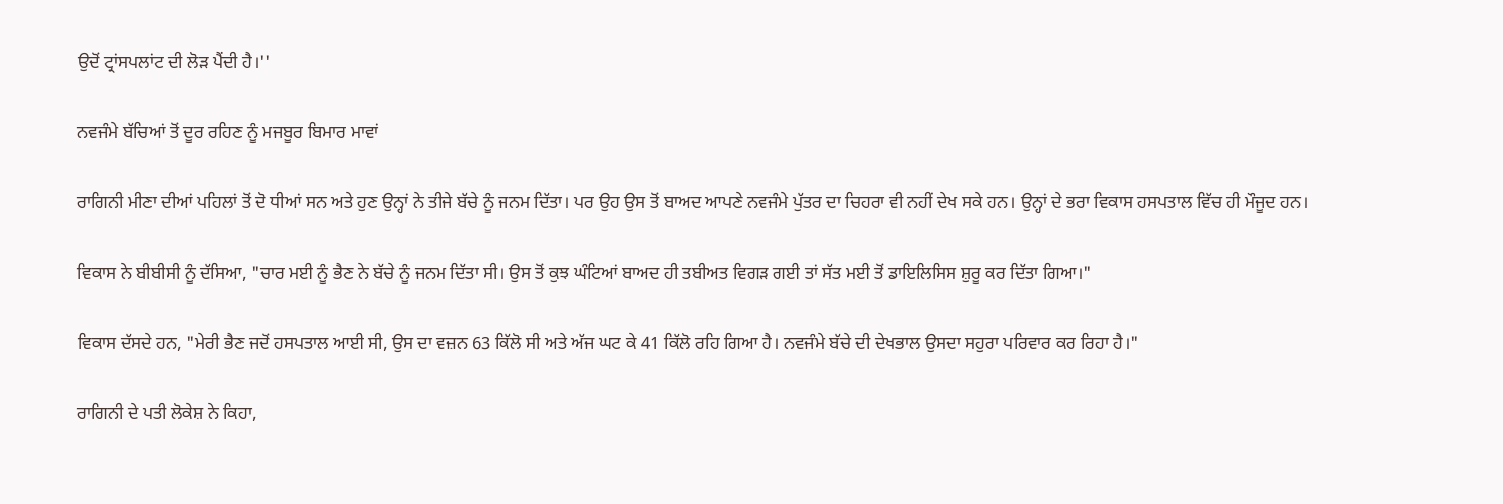ਉਦੋਂ ਟ੍ਰਾਂਸਪਲਾਂਟ ਦੀ ਲੋੜ ਪੈਂਦੀ ਹੈ।''

ਨਵਜੰਮੇ ਬੱਚਿਆਂ ਤੋਂ ਦੂਰ ਰਹਿਣ ਨੂੰ ਮਜਬੂਰ ਬਿਮਾਰ ਮਾਵਾਂ

ਰਾਗਿਨੀ ਮੀਣਾ ਦੀਆਂ ਪਹਿਲਾਂ ਤੋਂ ਦੋ ਧੀਆਂ ਸਨ ਅਤੇ ਹੁਣ ਉਨ੍ਹਾਂ ਨੇ ਤੀਜੇ ਬੱਚੇ ਨੂੰ ਜਨਮ ਦਿੱਤਾ। ਪਰ ਉਹ ਉਸ ਤੋਂ ਬਾਅਦ ਆਪਣੇ ਨਵਜੰਮੇ ਪੁੱਤਰ ਦਾ ਚਿਹਰਾ ਵੀ ਨਹੀਂ ਦੇਖ ਸਕੇ ਹਨ। ਉਨ੍ਹਾਂ ਦੇ ਭਰਾ ਵਿਕਾਸ ਹਸਪਤਾਲ ਵਿੱਚ ਹੀ ਮੌਜੂਦ ਹਨ।

ਵਿਕਾਸ ਨੇ ਬੀਬੀਸੀ ਨੂੰ ਦੱਸਿਆ, "ਚਾਰ ਮਈ ਨੂੰ ਭੈਣ ਨੇ ਬੱਚੇ ਨੂੰ ਜਨਮ ਦਿੱਤਾ ਸੀ। ਉਸ ਤੋਂ ਕੁਝ ਘੰਟਿਆਂ ਬਾਅਦ ਹੀ ਤਬੀਅਤ ਵਿਗੜ ਗਈ ਤਾਂ ਸੱਤ ਮਈ ਤੋਂ ਡਾਇਲਿਸਿਸ ਸ਼ੁਰੂ ਕਰ ਦਿੱਤਾ ਗਿਆ।"

ਵਿਕਾਸ ਦੱਸਦੇ ਹਨ, "ਮੇਰੀ ਭੈਣ ਜਦੋਂ ਹਸਪਤਾਲ ਆਈ ਸੀ, ਉਸ ਦਾ ਵਜ਼ਨ 63 ਕਿੱਲੋ ਸੀ ਅਤੇ ਅੱਜ ਘਟ ਕੇ 41 ਕਿੱਲੋ ਰਹਿ ਗਿਆ ਹੈ। ਨਵਜੰਮੇ ਬੱਚੇ ਦੀ ਦੇਖਭਾਲ ਉਸਦਾ ਸਹੁਰਾ ਪਰਿਵਾਰ ਕਰ ਰਿਹਾ ਹੈ।"

ਰਾਗਿਨੀ ਦੇ ਪਤੀ ਲੋਕੇਸ਼ ਨੇ ਕਿਹਾ,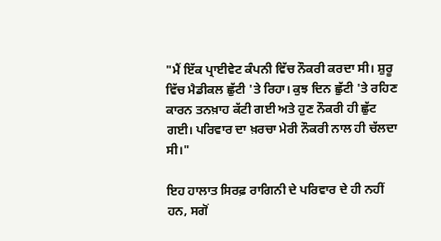"ਮੈਂ ਇੱਕ ਪ੍ਰਾਈਵੇਟ ਕੰਪਨੀ ਵਿੱਚ ਨੌਕਰੀ ਕਰਦਾ ਸੀ। ਸ਼ੁਰੂ ਵਿੱਚ ਮੈਡੀਕਲ ਛੁੱਟੀ 'ਤੇ ਰਿਹਾ। ਕੁਝ ਦਿਨ ਛੁੱਟੀ 'ਤੇ ਰਹਿਣ ਕਾਰਨ ਤਨਖ਼ਾਹ ਕੱਟੀ ਗਈ ਅਤੇ ਹੁਣ ਨੌਕਰੀ ਹੀ ਛੁੱਟ ਗਈ। ਪਰਿਵਾਰ ਦਾ ਖ਼ਰਚਾ ਮੇਰੀ ਨੌਕਰੀ ਨਾਲ ਹੀ ਚੱਲਦਾ ਸੀ।"

ਇਹ ਹਾਲਾਤ ਸਿਰਫ਼ ਰਾਗਿਨੀ ਦੇ ਪਰਿਵਾਰ ਦੇ ਹੀ ਨਹੀਂ ਹਨ, ਸਗੋਂ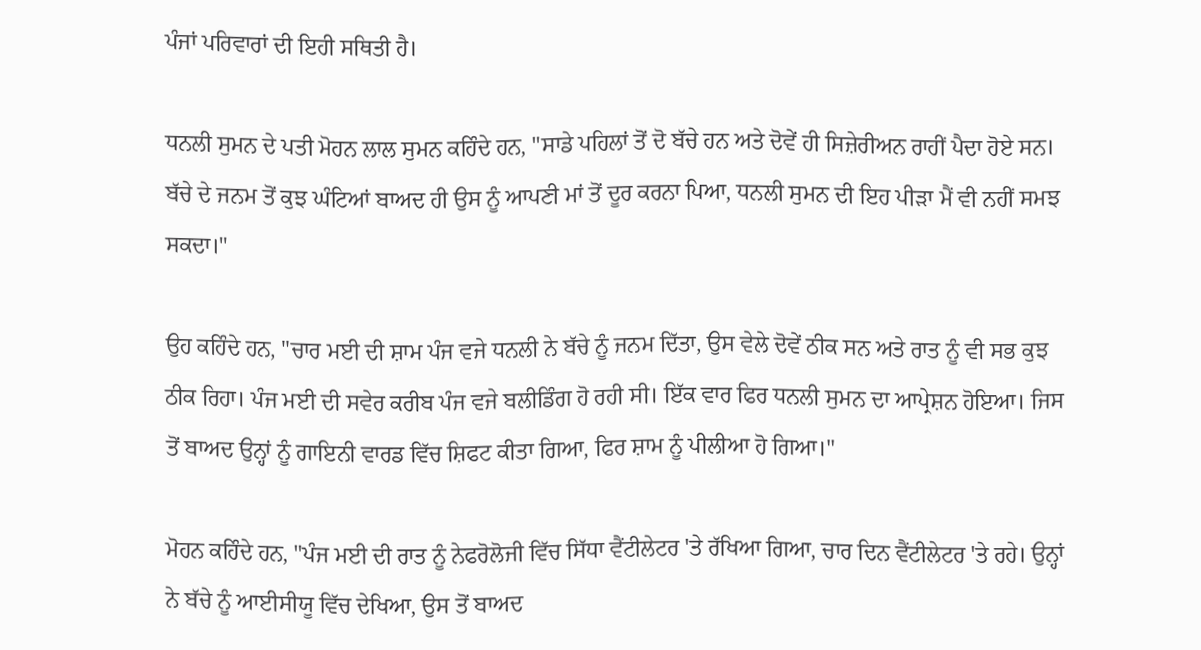ਪੰਜਾਂ ਪਰਿਵਾਰਾਂ ਦੀ ਇਹੀ ਸਥਿਤੀ ਹੈ।

ਧਨਲੀ ਸੁਮਨ ਦੇ ਪਤੀ ਮੋਹਨ ਲਾਲ ਸੁਮਨ ਕਹਿੰਦੇ ਹਨ, "ਸਾਡੇ ਪਹਿਲਾਂ ਤੋਂ ਦੋ ਬੱਚੇ ਹਨ ਅਤੇ ਦੋਵੇਂ ਹੀ ਸਿਜ਼ੇਰੀਅਨ ਰਾਹੀਂ ਪੈਦਾ ਹੋਏ ਸਨ। ਬੱਚੇ ਦੇ ਜਨਮ ਤੋਂ ਕੁਝ ਘੰਟਿਆਂ ਬਾਅਦ ਹੀ ਉਸ ਨੂੰ ਆਪਣੀ ਮਾਂ ਤੋਂ ਦੂਰ ਕਰਨਾ ਪਿਆ, ਧਨਲੀ ਸੁਮਨ ਦੀ ਇਹ ਪੀੜਾ ਮੈਂ ਵੀ ਨਹੀਂ ਸਮਝ ਸਕਦਾ।"

ਉਹ ਕਹਿੰਦੇ ਹਨ, "ਚਾਰ ਮਈ ਦੀ ਸ਼ਾਮ ਪੰਜ ਵਜੇ ਧਨਲੀ ਨੇ ਬੱਚੇ ਨੂੰ ਜਨਮ ਦਿੱਤਾ, ਉਸ ਵੇਲੇ ਦੋਵੇਂ ਠੀਕ ਸਨ ਅਤੇ ਰਾਤ ਨੂੰ ਵੀ ਸਭ ਕੁਝ ਠੀਕ ਰਿਹਾ। ਪੰਜ ਮਈ ਦੀ ਸਵੇਰ ਕਰੀਬ ਪੰਜ ਵਜੇ ਬਲੀਡਿੰਗ ਹੋ ਰਹੀ ਸੀ। ਇੱਕ ਵਾਰ ਫਿਰ ਧਨਲੀ ਸੁਮਨ ਦਾ ਆਪ੍ਰੇਸ਼ਨ ਹੋਇਆ। ਜਿਸ ਤੋਂ ਬਾਅਦ ਉਨ੍ਹਾਂ ਨੂੰ ਗਾਇਨੀ ਵਾਰਡ ਵਿੱਚ ਸ਼ਿਫਟ ਕੀਤਾ ਗਿਆ, ਫਿਰ ਸ਼ਾਮ ਨੂੰ ਪੀਲੀਆ ਹੋ ਗਿਆ।"

ਮੋਹਨ ਕਹਿੰਦੇ ਹਨ, "ਪੰਜ ਮਈ ਦੀ ਰਾਤ ਨੂੰ ਨੇਫਰੋਲੋਜੀ ਵਿੱਚ ਸਿੱਧਾ ਵੈਂਟੀਲੇਟਰ 'ਤੇ ਰੱਖਿਆ ਗਿਆ, ਚਾਰ ਦਿਨ ਵੈਂਟੀਲੇਟਰ 'ਤੇ ਰਹੇ। ਉਨ੍ਹਾਂ ਨੇ ਬੱਚੇ ਨੂੰ ਆਈਸੀਯੂ ਵਿੱਚ ਦੇਖਿਆ, ਉਸ ਤੋਂ ਬਾਅਦ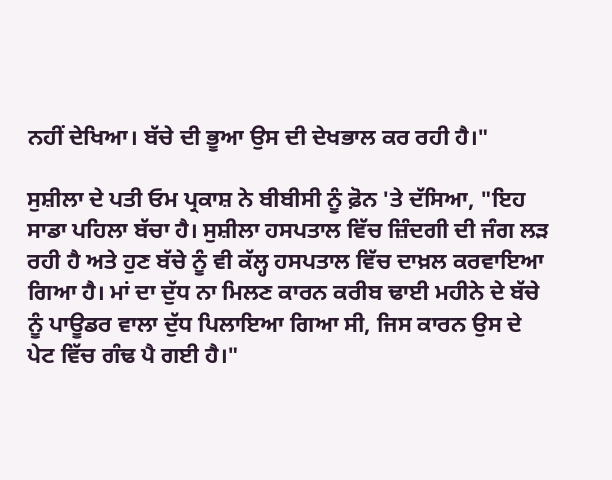ਨਹੀਂ ਦੇਖਿਆ। ਬੱਚੇ ਦੀ ਭੂਆ ਉਸ ਦੀ ਦੇਖਭਾਲ ਕਰ ਰਹੀ ਹੈ।"

ਸੁਸ਼ੀਲਾ ਦੇ ਪਤੀ ਓਮ ਪ੍ਰਕਾਸ਼ ਨੇ ਬੀਬੀਸੀ ਨੂੰ ਫ਼ੋਨ 'ਤੇ ਦੱਸਿਆ, "ਇਹ ਸਾਡਾ ਪਹਿਲਾ ਬੱਚਾ ਹੈ। ਸੁਸ਼ੀਲਾ ਹਸਪਤਾਲ ਵਿੱਚ ਜ਼ਿੰਦਗੀ ਦੀ ਜੰਗ ਲੜ ਰਹੀ ਹੈ ਅਤੇ ਹੁਣ ਬੱਚੇ ਨੂੰ ਵੀ ਕੱਲ੍ਹ ਹਸਪਤਾਲ ਵਿੱਚ ਦਾਖ਼ਲ ਕਰਵਾਇਆ ਗਿਆ ਹੈ। ਮਾਂ ਦਾ ਦੁੱਧ ਨਾ ਮਿਲਣ ਕਾਰਨ ਕਰੀਬ ਢਾਈ ਮਹੀਨੇ ਦੇ ਬੱਚੇ ਨੂੰ ਪਾਊਡਰ ਵਾਲਾ ਦੁੱਧ ਪਿਲਾਇਆ ਗਿਆ ਸੀ, ਜਿਸ ਕਾਰਨ ਉਸ ਦੇ ਪੇਟ ਵਿੱਚ ਗੰਢ ਪੈ ਗਈ ਹੈ।"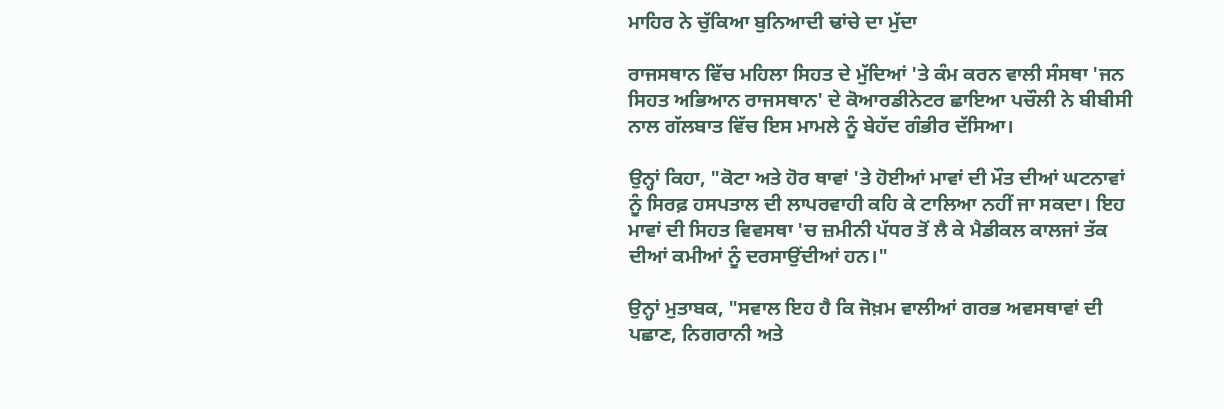ਮਾਹਿਰ ਨੇ ਚੁੱਕਿਆ ਬੁਨਿਆਦੀ ਢਾਂਚੇ ਦਾ ਮੁੱਦਾ

ਰਾਜਸਥਾਨ ਵਿੱਚ ਮਹਿਲਾ ਸਿਹਤ ਦੇ ਮੁੱਦਿਆਂ 'ਤੇ ਕੰਮ ਕਰਨ ਵਾਲੀ ਸੰਸਥਾ 'ਜਨ ਸਿਹਤ ਅਭਿਆਨ ਰਾਜਸਥਾਨ' ਦੇ ਕੋਆਰਡੀਨੇਟਰ ਛਾਇਆ ਪਚੌਲੀ ਨੇ ਬੀਬੀਸੀ ਨਾਲ ਗੱਲਬਾਤ ਵਿੱਚ ਇਸ ਮਾਮਲੇ ਨੂੰ ਬੇਹੱਦ ਗੰਭੀਰ ਦੱਸਿਆ।

ਉਨ੍ਹਾਂ ਕਿਹਾ, "ਕੋਟਾ ਅਤੇ ਹੋਰ ਥਾਵਾਂ 'ਤੇ ਹੋਈਆਂ ਮਾਵਾਂ ਦੀ ਮੌਤ ਦੀਆਂ ਘਟਨਾਵਾਂ ਨੂੰ ਸਿਰਫ਼ ਹਸਪਤਾਲ ਦੀ ਲਾਪਰਵਾਹੀ ਕਹਿ ਕੇ ਟਾਲਿਆ ਨਹੀਂ ਜਾ ਸਕਦਾ। ਇਹ ਮਾਵਾਂ ਦੀ ਸਿਹਤ ਵਿਵਸਥਾ 'ਚ ਜ਼ਮੀਨੀ ਪੱਧਰ ਤੋਂ ਲੈ ਕੇ ਮੈਡੀਕਲ ਕਾਲਜਾਂ ਤੱਕ ਦੀਆਂ ਕਮੀਆਂ ਨੂੰ ਦਰਸਾਉਂਦੀਆਂ ਹਨ।"

ਉਨ੍ਹਾਂ ਮੁਤਾਬਕ, "ਸਵਾਲ ਇਹ ਹੈ ਕਿ ਜੋਖ਼ਮ ਵਾਲੀਆਂ ਗਰਭ ਅਵਸਥਾਵਾਂ ਦੀ ਪਛਾਣ, ਨਿਗਰਾਨੀ ਅਤੇ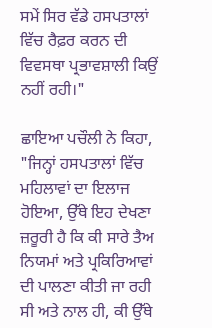ਸਮੇਂ ਸਿਰ ਵੱਡੇ ਹਸਪਤਾਲਾਂ ਵਿੱਚ ਰੈਫ਼ਰ ਕਰਨ ਦੀ ਵਿਵਸਥਾ ਪ੍ਰਭਾਵਸ਼ਾਲੀ ਕਿਉਂ ਨਹੀਂ ਰਹੀ।"

ਛਾਇਆ ਪਚੌਲੀ ਨੇ ਕਿਹਾ, "ਜਿਨ੍ਹਾਂ ਹਸਪਤਾਲਾਂ ਵਿੱਚ ਮਹਿਲਾਵਾਂ ਦਾ ਇਲਾਜ ਹੋਇਆ, ਉੱਥੇ ਇਹ ਦੇਖਣਾ ਜ਼ਰੂਰੀ ਹੈ ਕਿ ਕੀ ਸਾਰੇ ਤੈਅ ਨਿਯਮਾਂ ਅਤੇ ਪ੍ਰਕਿਰਿਆਵਾਂ ਦੀ ਪਾਲਣਾ ਕੀਤੀ ਜਾ ਰਹੀ ਸੀ ਅਤੇ ਨਾਲ ਹੀ, ਕੀ ਉੱਥੇ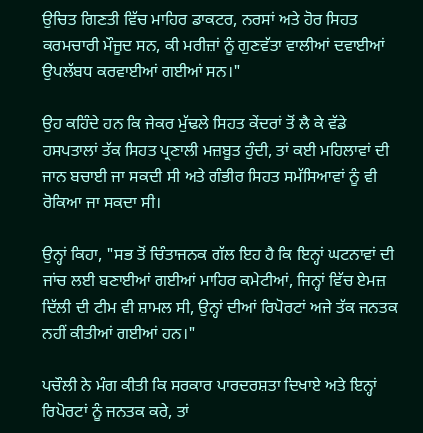ਉਚਿਤ ਗਿਣਤੀ ਵਿੱਚ ਮਾਹਿਰ ਡਾਕਟਰ, ਨਰਸਾਂ ਅਤੇ ਹੋਰ ਸਿਹਤ ਕਰਮਚਾਰੀ ਮੌਜੂਦ ਸਨ, ਕੀ ਮਰੀਜ਼ਾਂ ਨੂੰ ਗੁਣਵੱਤਾ ਵਾਲੀਆਂ ਦਵਾਈਆਂ ਉਪਲੱਬਧ ਕਰਵਾਈਆਂ ਗਈਆਂ ਸਨ।"

ਉਹ ਕਹਿੰਦੇ ਹਨ ਕਿ ਜੇਕਰ ਮੁੱਢਲੇ ਸਿਹਤ ਕੇਂਦਰਾਂ ਤੋਂ ਲੈ ਕੇ ਵੱਡੇ ਹਸਪਤਾਲਾਂ ਤੱਕ ਸਿਹਤ ਪ੍ਰਣਾਲੀ ਮਜ਼ਬੂਤ ਹੁੰਦੀ, ਤਾਂ ਕਈ ਮਹਿਲਾਵਾਂ ਦੀ ਜਾਨ ਬਚਾਈ ਜਾ ਸਕਦੀ ਸੀ ਅਤੇ ਗੰਭੀਰ ਸਿਹਤ ਸਮੱਸਿਆਵਾਂ ਨੂੰ ਵੀ ਰੋਕਿਆ ਜਾ ਸਕਦਾ ਸੀ।

ਉਨ੍ਹਾਂ ਕਿਹਾ, "ਸਭ ਤੋਂ ਚਿੰਤਾਜਨਕ ਗੱਲ ਇਹ ਹੈ ਕਿ ਇਨ੍ਹਾਂ ਘਟਨਾਵਾਂ ਦੀ ਜਾਂਚ ਲਈ ਬਣਾਈਆਂ ਗਈਆਂ ਮਾਹਿਰ ਕਮੇਟੀਆਂ, ਜਿਨ੍ਹਾਂ ਵਿੱਚ ਏਮਜ਼ ਦਿੱਲੀ ਦੀ ਟੀਮ ਵੀ ਸ਼ਾਮਲ ਸੀ, ਉਨ੍ਹਾਂ ਦੀਆਂ ਰਿਪੋਰਟਾਂ ਅਜੇ ਤੱਕ ਜਨਤਕ ਨਹੀਂ ਕੀਤੀਆਂ ਗਈਆਂ ਹਨ।"

ਪਚੌਲੀ ਨੇ ਮੰਗ ਕੀਤੀ ਕਿ ਸਰਕਾਰ ਪਾਰਦਰਸ਼ਤਾ ਦਿਖਾਏ ਅਤੇ ਇਨ੍ਹਾਂ ਰਿਪੋਰਟਾਂ ਨੂੰ ਜਨਤਕ ਕਰੇ, ਤਾਂ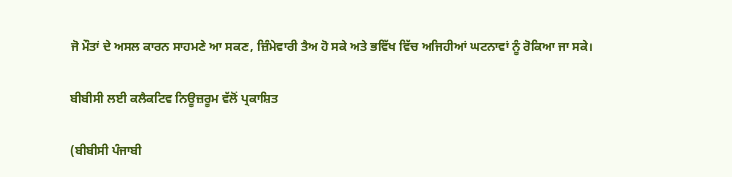ਜੋ ਮੌਤਾਂ ਦੇ ਅਸਲ ਕਾਰਨ ਸਾਹਮਣੇ ਆ ਸਕਣ, ਜ਼ਿੰਮੇਵਾਰੀ ਤੈਅ ਹੋ ਸਕੇ ਅਤੇ ਭਵਿੱਖ ਵਿੱਚ ਅਜਿਹੀਆਂ ਘਟਨਾਵਾਂ ਨੂੰ ਰੋਕਿਆ ਜਾ ਸਕੇ।

ਬੀਬੀਸੀ ਲਈ ਕਲੈਕਟਿਵ ਨਿਊਜ਼ਰੂਮ ਵੱਲੋਂ ਪ੍ਰਕਾਸ਼ਿਤ

(ਬੀਬੀਸੀ ਪੰਜਾਬੀ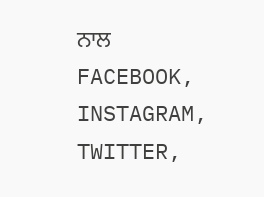ਨਾਲ FACEBOOK, INSTAGRAM, TWITTER,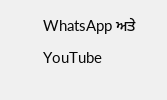WhatsApp ਅਤੇ YouTube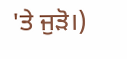'ਤੇ ਜੁੜੋ।)